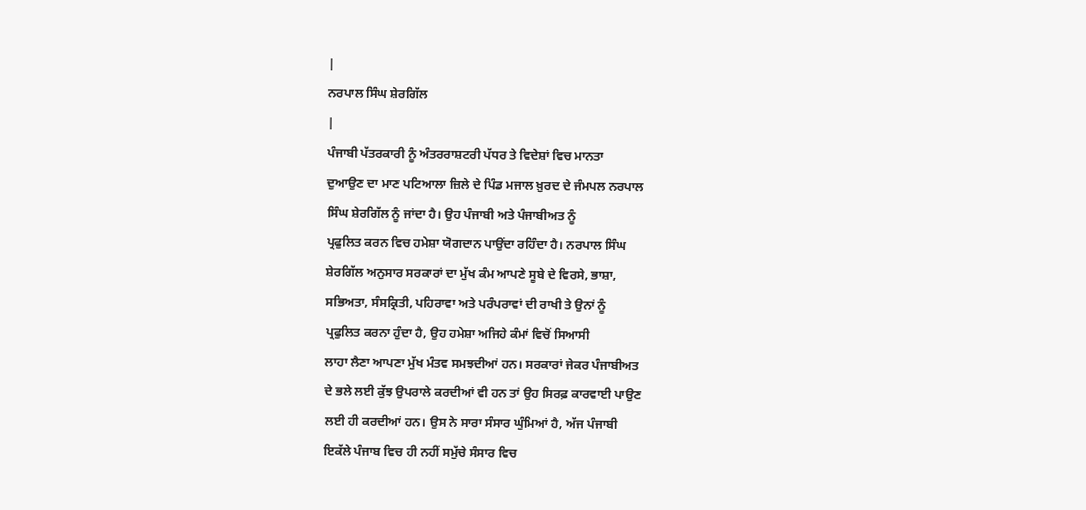|
ਨਰਪਾਲ ਸਿੰਘ ਸ਼ੇਰਗਿੱਲ
|
ਪੰਜਾਬੀ ਪੱਤਰਕਾਰੀ ਨੂੰ ਅੰਤਰਰਾਸ਼ਟਰੀ ਪੱਧਰ ਤੇ ਵਿਦੇਸ਼ਾਂ ਵਿਚ ਮਾਨਤਾ
ਦੁਆਉਣ ਦਾ ਮਾਣ ਪਟਿਆਲਾ ਜ਼ਿਲੇ ਦੇ ਪਿੰਡ ਮਜਾਲ ਖ਼ੁਰਦ ਦੇ ਜੰਮਪਲ ਨਰਪਾਲ
ਸਿੰਘ ਸ਼ੇਰਗਿੱਲ ਨੂੰ ਜਾਂਦਾ ਹੈ। ਉਹ ਪੰਜਾਬੀ ਅਤੇ ਪੰਜਾਬੀਅਤ ਨੂੰ
ਪ੍ਰਫੁਲਿਤ ਕਰਨ ਵਿਚ ਹਮੇਸ਼ਾ ਯੋਗਦਾਨ ਪਾਉਂਦਾ ਰਹਿੰਦਾ ਹੈ। ਨਰਪਾਲ ਸਿੰਘ
ਸ਼ੇਰਗਿੱਲ ਅਨੁਸਾਰ ਸਰਕਾਰਾਂ ਦਾ ਮੁੱਖ ਕੰਮ ਆਪਣੇ ਸੂਬੇ ਦੇ ਵਿਰਸੇ, ਭਾਸ਼ਾ,
ਸਭਿਅਤਾ, ਸੰਸਕ੍ਰਿਤੀ, ਪਹਿਰਾਵਾ ਅਤੇ ਪਰੰਪਰਾਵਾਂ ਦੀ ਰਾਖੀ ਤੇ ਉਨਾਂ ਨੂੰ
ਪ੍ਰਫੁਲਿਤ ਕਰਨਾ ਹੁੰਦਾ ਹੈ, ਉਹ ਹਮੇਸ਼ਾ ਅਜਿਹੇ ਕੰਮਾਂ ਵਿਚੋਂ ਸਿਆਸੀ
ਲਾਹਾ ਲੈਣਾ ਆਪਣਾ ਮੁੱਖ ਮੰਤਵ ਸਮਝਦੀਆਂ ਹਨ। ਸਰਕਾਰਾਂ ਜੇਕਰ ਪੰਜਾਬੀਅਤ
ਦੇ ਭਲੇ ਲਈ ਕੁੱਝ ਉਪਰਾਲੇ ਕਰਦੀਆਂ ਵੀ ਹਨ ਤਾਂ ਉਹ ਸਿਰਫ਼ ਕਾਰਵਾਈ ਪਾਉਣ
ਲਈ ਹੀ ਕਰਦੀਆਂ ਹਨ। ਉਸ ਨੇ ਸਾਰਾ ਸੰਸਾਰ ਘੁੰਮਿਆਂ ਹੈ, ਅੱਜ ਪੰਜਾਬੀ
ਇਕੱਲੇ ਪੰਜਾਬ ਵਿਚ ਹੀ ਨਹੀਂ ਸਮੁੱਚੇ ਸੰਸਾਰ ਵਿਚ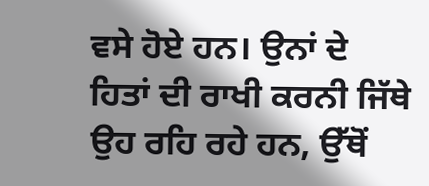ਵਸੇ ਹੋਏ ਹਨ। ਉਨਾਂ ਦੇ
ਹਿਤਾਂ ਦੀ ਰਾਖੀ ਕਰਨੀ ਜਿੱਥੇ ਉਹ ਰਹਿ ਰਹੇ ਹਨ, ਉੱਥੋਂ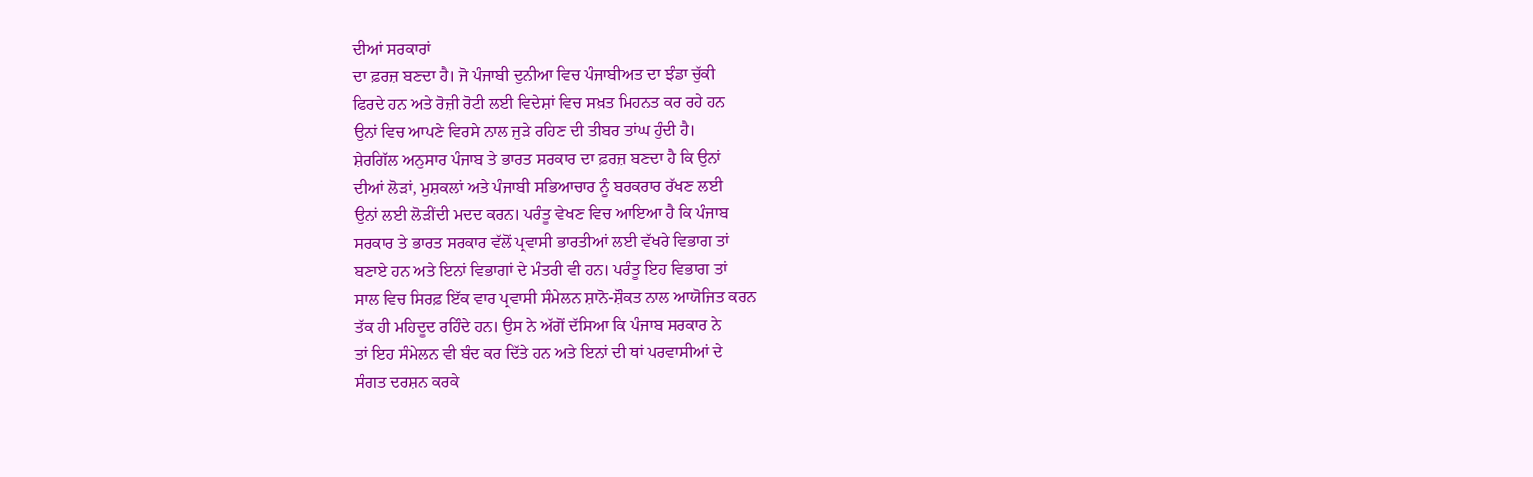ਦੀਆਂ ਸਰਕਾਰਾਂ
ਦਾ ਫ਼ਰਜ਼ ਬਣਦਾ ਹੈ। ਜੋ ਪੰਜਾਬੀ ਦੁਨੀਆ ਵਿਚ ਪੰਜਾਬੀਅਤ ਦਾ ਝੰਡਾ ਚੁੱਕੀ
ਫਿਰਦੇ ਹਨ ਅਤੇ ਰੋਜ਼ੀ ਰੋਟੀ ਲਈ ਵਿਦੇਸ਼ਾਂ ਵਿਚ ਸਖ਼ਤ ਮਿਹਨਤ ਕਰ ਰਹੇ ਹਨ
ਉਨਾਂ ਵਿਚ ਆਪਣੇ ਵਿਰਸੇ ਨਾਲ ਜੁੜੇ ਰਹਿਣ ਦੀ ਤੀਬਰ ਤਾਂਘ ਹੁੰਦੀ ਹੈ।
ਸ਼ੇਰਗਿੱਲ ਅਨੁਸਾਰ ਪੰਜਾਬ ਤੇ ਭਾਰਤ ਸਰਕਾਰ ਦਾ ਫ਼ਰਜ਼ ਬਣਦਾ ਹੈ ਕਿ ਉਨਾਂ
ਦੀਆਂ ਲੋੜਾਂ, ਮੁਸ਼ਕਲਾਂ ਅਤੇ ਪੰਜਾਬੀ ਸਭਿਆਚਾਰ ਨੂੰ ਬਰਕਰਾਰ ਰੱਖਣ ਲਈ
ਉਨਾਂ ਲਈ ਲੋੜੀਂਦੀ ਮਦਦ ਕਰਨ। ਪਰੰਤੂ ਵੇਖਣ ਵਿਚ ਆਇਆ ਹੈ ਕਿ ਪੰਜਾਬ
ਸਰਕਾਰ ਤੇ ਭਾਰਤ ਸਰਕਾਰ ਵੱਲੋਂ ਪ੍ਰਵਾਸੀ ਭਾਰਤੀਆਂ ਲਈ ਵੱਖਰੇ ਵਿਭਾਗ ਤਾਂ
ਬਣਾਏ ਹਨ ਅਤੇ ਇਨਾਂ ਵਿਭਾਗਾਂ ਦੇ ਮੰਤਰੀ ਵੀ ਹਨ। ਪਰੰਤੂ ਇਹ ਵਿਭਾਗ ਤਾਂ
ਸਾਲ ਵਿਚ ਸਿਰਫ਼ ਇੱਕ ਵਾਰ ਪ੍ਰਵਾਸੀ ਸੰਮੇਲਨ ਸ਼ਾਨੋ-ਸ਼ੌਕਤ ਨਾਲ ਆਯੋਜਿਤ ਕਰਨ
ਤੱਕ ਹੀ ਮਹਿਦੂਦ ਰਹਿੰਦੇ ਹਨ। ਉਸ ਨੇ ਅੱਗੋਂ ਦੱਸਿਆ ਕਿ ਪੰਜਾਬ ਸਰਕਾਰ ਨੇ
ਤਾਂ ਇਹ ਸੰਮੇਲਨ ਵੀ ਬੰਦ ਕਰ ਦਿੱਤੇ ਹਨ ਅਤੇ ਇਨਾਂ ਦੀ ਥਾਂ ਪਰਵਾਸੀਆਂ ਦੇ
ਸੰਗਤ ਦਰਸ਼ਨ ਕਰਕੇ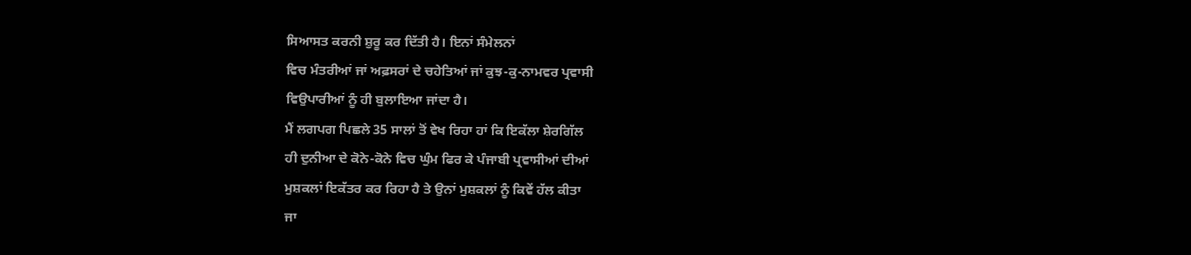ਸਿਆਸਤ ਕਰਨੀ ਸ਼ੁਰੂ ਕਰ ਦਿੱਤੀ ਹੈ। ਇਨਾਂ ਸੰਮੇਲਨਾਂ
ਵਿਚ ਮੰਤਰੀਆਂ ਜਾਂ ਅਫ਼ਸਰਾਂ ਦੇ ਚਹੇਤਿਆਂ ਜਾਂ ਕੁਝ-ਕੁ-ਨਾਮਵਰ ਪ੍ਰਵਾਸੀ
ਵਿਉਪਾਰੀਆਂ ਨੂੰ ਹੀ ਬੁਲਾਇਆ ਜਾਂਦਾ ਹੈ।
ਮੈਂ ਲਗਪਗ ਪਿਛਲੇ 35 ਸਾਲਾਂ ਤੋਂ ਵੇਖ ਰਿਹਾ ਹਾਂ ਕਿ ਇਕੱਲਾ ਸ਼ੇਰਗਿੱਲ
ਹੀ ਦੁਨੀਆ ਦੇ ਕੋਨੇ-ਕੋਨੇ ਵਿਚ ਘੁੰਮ ਫਿਰ ਕੇ ਪੰਜਾਬੀ ਪ੍ਰਵਾਸੀਆਂ ਦੀਆਂ
ਮੁਸ਼ਕਲਾਂ ਇਕੱਤਰ ਕਰ ਰਿਹਾ ਹੈ ਤੇ ਉਨਾਂ ਮੁਸ਼ਕਲਾਂ ਨੂੰ ਕਿਵੇਂ ਹੱਲ ਕੀਤਾ
ਜਾ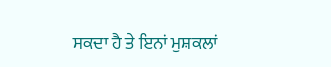ਸਕਦਾ ਹੈ ਤੇ ਇਨਾਂ ਮੁਸ਼ਕਲਾਂ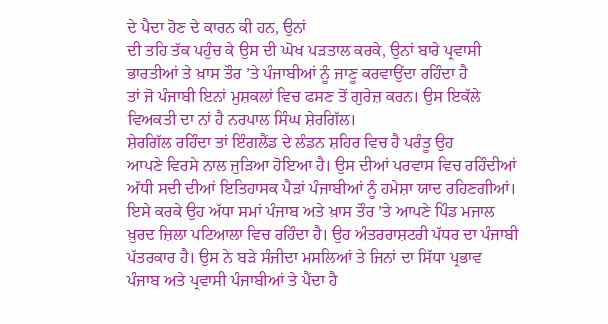ਦੇ ਪੈਦਾ ਹੋਣ ਦੇ ਕਾਰਨ ਕੀ ਹਨ, ਉਨਾਂ
ਦੀ ਤਹਿ ਤੱਕ ਪਹੁੰਚ ਕੇ ਉਸ ਦੀ ਘੋਖ ਪੜਤਾਲ ਕਰਕੇ, ਉਨਾਂ ਬਾਰੇ ਪ੍ਰਵਾਸੀ
ਭਾਰਤੀਆਂ ਤੇ ਖ਼ਾਸ ਤੌਰ ’ਤੇ ਪੰਜਾਬੀਆਂ ਨੂੰ ਜਾਣੂ ਕਰਵਾਉਂਦਾ ਰਹਿੰਦਾ ਹੈ
ਤਾਂ ਜੋ ਪੰਜਾਬੀ ਇਨਾਂ ਮੁਸ਼ਕਲਾਂ ਵਿਚ ਫਸਣ ਤੋਂ ਗੁਰੇਜ਼ ਕਰਨ। ਉਸ ਇਕੱਲੇ
ਵਿਅਕਤੀ ਦਾ ਨਾਂ ਹੈ ਨਰਪਾਲ ਸਿੰਘ ਸ਼ੇਰਗਿੱਲ।
ਸ਼ੇਰਗਿੱਲ ਰਹਿੰਦਾ ਤਾਂ ਇੰਗਲੈਂਡ ਦੇ ਲੰਡਨ ਸ਼ਹਿਰ ਵਿਚ ਹੈ ਪਰੰਤੂ ਉਹ
ਆਪਣੇ ਵਿਰਸੇ ਨਾਲ ਜੁੜਿਆ ਹੋਇਆ ਹੈ। ਉਸ ਦੀਆਂ ਪਰਵਾਸ ਵਿਚ ਰਹਿੰਦੀਆਂ
ਅੱਧੀ ਸਦੀ ਦੀਆਂ ਇਤਿਹਾਸਕ ਪੈੜਾਂ ਪੰਜਾਬੀਆਂ ਨੂੰ ਹਮੇਸ਼ਾ ਯਾਦ ਰਹਿਣਗੀਆਂ।
ਇਸੇ ਕਰਕੇ ਉਹ ਅੱਧਾ ਸਮਾਂ ਪੰਜਾਬ ਅਤੇ ਖ਼ਾਸ ਤੌਰ ’ਤੇ ਆਪਣੇ ਪਿੰਡ ਮਜਾਲ
ਖ਼ੁਰਦ ਜ਼ਿਲਾ ਪਟਿਆਲਾ ਵਿਚ ਰਹਿੰਦਾ ਹੈ। ਉਹ ਅੰਤਰਰਾਸ਼ਟਰੀ ਪੱਧਰ ਦਾ ਪੰਜਾਬੀ
ਪੱਤਰਕਾਰ ਹੈ। ਉਸ ਨੇ ਬੜੇ ਸੰਜੀਦਾ ਮਸਲਿਆਂ ਤੇ ਜਿਨਾਂ ਦਾ ਸਿੱਧਾ ਪ੍ਰਭਾਵ
ਪੰਜਾਬ ਅਤੇ ਪ੍ਰਵਾਸੀ ਪੰਜਾਬੀਆਂ ਤੇ ਪੈਂਦਾ ਹੈ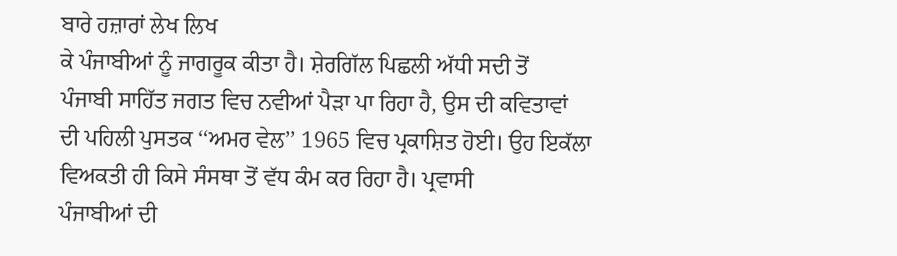ਬਾਰੇ ਹਜ਼ਾਰਾਂ ਲੇਖ ਲਿਖ
ਕੇ ਪੰਜਾਬੀਆਂ ਨੂੰ ਜਾਗਰੂਕ ਕੀਤਾ ਹੈ। ਸ਼ੇਰਗਿੱਲ ਪਿਛਲੀ ਅੱਧੀ ਸਦੀ ਤੋਂ
ਪੰਜਾਬੀ ਸਾਹਿੱਤ ਜਗਤ ਵਿਚ ਨਵੀਆਂ ਪੈੜਾ ਪਾ ਰਿਹਾ ਹੈ, ਉਸ ਦੀ ਕਵਿਤਾਵਾਂ
ਦੀ ਪਹਿਲੀ ਪੁਸਤਕ ‘‘ਅਮਰ ਵੇਲ’’ 1965 ਵਿਚ ਪ੍ਰਕਾਸ਼ਿਤ ਹੋਈ। ਉਹ ਇਕੱਲਾ
ਵਿਅਕਤੀ ਹੀ ਕਿਸੇ ਸੰਸਥਾ ਤੋਂ ਵੱਧ ਕੰਮ ਕਰ ਰਿਹਾ ਹੈ। ਪ੍ਰਵਾਸੀ
ਪੰਜਾਬੀਆਂ ਦੀ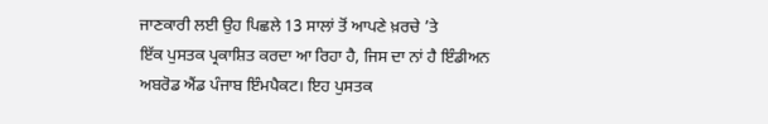ਜਾਣਕਾਰੀ ਲਈ ਉਹ ਪਿਛਲੇ 13 ਸਾਲਾਂ ਤੋਂ ਆਪਣੇ ਖ਼ਰਚੇ ’ਤੇ
ਇੱਕ ਪੁਸਤਕ ਪ੍ਰਕਾਸ਼ਿਤ ਕਰਦਾ ਆ ਰਿਹਾ ਹੈ, ਜਿਸ ਦਾ ਨਾਂ ਹੈ ਇੰਡੀਅਨ
ਅਬਰੋਡ ਐਂਡ ਪੰਜਾਬ ਇੰਮਪੈਕਟ। ਇਹ ਪੁਸਤਕ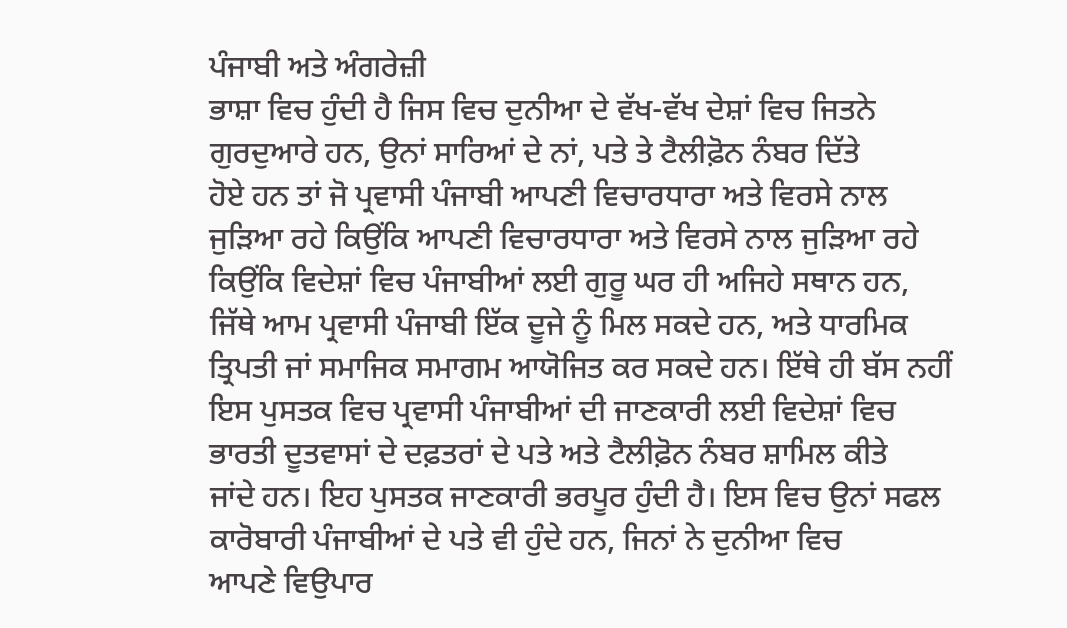ਪੰਜਾਬੀ ਅਤੇ ਅੰਗਰੇਜ਼ੀ
ਭਾਸ਼ਾ ਵਿਚ ਹੁੰਦੀ ਹੈ ਜਿਸ ਵਿਚ ਦੁਨੀਆ ਦੇ ਵੱਖ-ਵੱਖ ਦੇਸ਼ਾਂ ਵਿਚ ਜਿਤਨੇ
ਗੁਰਦੁਆਰੇ ਹਨ, ਉਨਾਂ ਸਾਰਿਆਂ ਦੇ ਨਾਂ, ਪਤੇ ਤੇ ਟੈਲੀਫ਼ੋਨ ਨੰਬਰ ਦਿੱਤੇ
ਹੋਏ ਹਨ ਤਾਂ ਜੋ ਪ੍ਰਵਾਸੀ ਪੰਜਾਬੀ ਆਪਣੀ ਵਿਚਾਰਧਾਰਾ ਅਤੇ ਵਿਰਸੇ ਨਾਲ
ਜੁੜਿਆ ਰਹੇ ਕਿਉਂਕਿ ਆਪਣੀ ਵਿਚਾਰਧਾਰਾ ਅਤੇ ਵਿਰਸੇ ਨਾਲ ਜੁੜਿਆ ਰਹੇ
ਕਿਉਂਕਿ ਵਿਦੇਸ਼ਾਂ ਵਿਚ ਪੰਜਾਬੀਆਂ ਲਈ ਗੁਰੂ ਘਰ ਹੀ ਅਜਿਹੇ ਸਥਾਨ ਹਨ,
ਜਿੱਥੇ ਆਮ ਪ੍ਰਵਾਸੀ ਪੰਜਾਬੀ ਇੱਕ ਦੂਜੇ ਨੂੰ ਮਿਲ ਸਕਦੇ ਹਨ, ਅਤੇ ਧਾਰਮਿਕ
ਤ੍ਰਿਪਤੀ ਜਾਂ ਸਮਾਜਿਕ ਸਮਾਗਮ ਆਯੋਜਿਤ ਕਰ ਸਕਦੇ ਹਨ। ਇੱਥੇ ਹੀ ਬੱਸ ਨਹੀਂ
ਇਸ ਪੁਸਤਕ ਵਿਚ ਪ੍ਰਵਾਸੀ ਪੰਜਾਬੀਆਂ ਦੀ ਜਾਣਕਾਰੀ ਲਈ ਵਿਦੇਸ਼ਾਂ ਵਿਚ
ਭਾਰਤੀ ਦੂਤਵਾਸਾਂ ਦੇ ਦਫ਼ਤਰਾਂ ਦੇ ਪਤੇ ਅਤੇ ਟੈਲੀਫ਼ੋਨ ਨੰਬਰ ਸ਼ਾਮਿਲ ਕੀਤੇ
ਜਾਂਦੇ ਹਨ। ਇਹ ਪੁਸਤਕ ਜਾਣਕਾਰੀ ਭਰਪੂਰ ਹੁੰਦੀ ਹੈ। ਇਸ ਵਿਚ ਉਨਾਂ ਸਫਲ
ਕਾਰੋਬਾਰੀ ਪੰਜਾਬੀਆਂ ਦੇ ਪਤੇ ਵੀ ਹੁੰਦੇ ਹਨ, ਜਿਨਾਂ ਨੇ ਦੁਨੀਆ ਵਿਚ
ਆਪਣੇ ਵਿਉਪਾਰ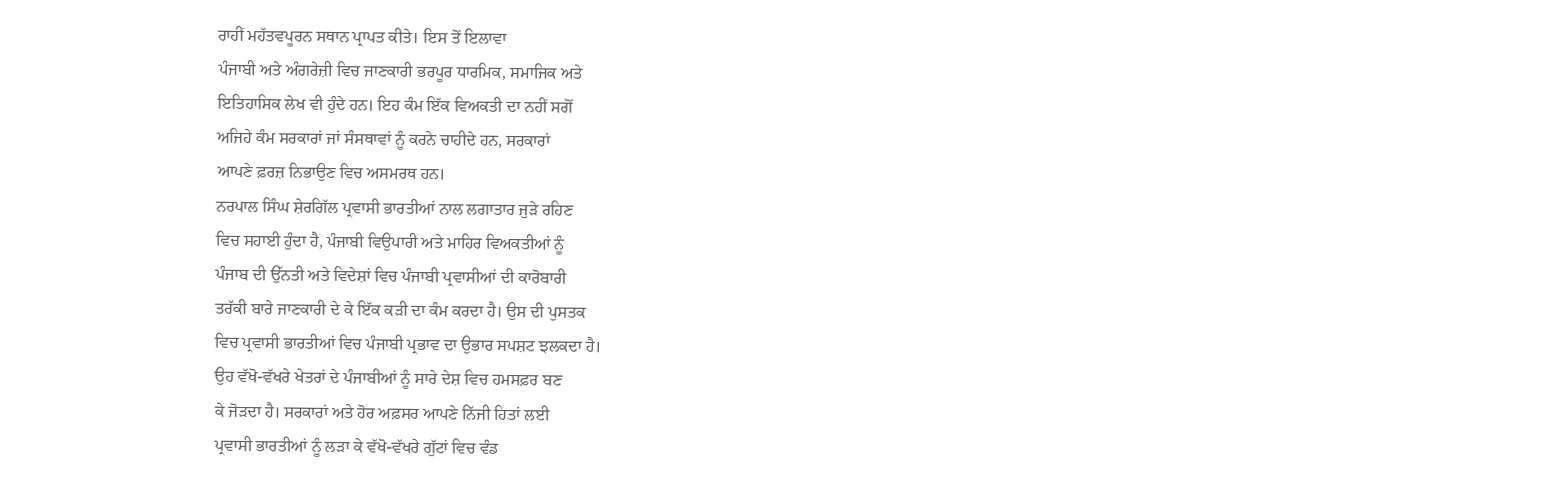ਰਾਹੀਂ ਮਹੱਤਵਪੂਰਨ ਸਥਾਨ ਪ੍ਰਾਪਤ ਕੀਤੇ। ਇਸ ਤੋਂ ਇਲਾਵਾ
ਪੰਜਾਬੀ ਅਤੇ ਅੰਗਰੇਜ਼ੀ ਵਿਚ ਜਾਣਕਾਰੀ ਭਰਪੂਰ ਧਾਰਮਿਕ, ਸਮਾਜਿਕ ਅਤੇ
ਇਤਿਹਾਸਿਕ ਲੇਖ ਵੀ ਹੁੰਦੇ ਹਨ। ਇਹ ਕੰਮ ਇੱਕ ਵਿਅਕਤੀ ਦਾ ਨਹੀਂ ਸਗੋਂ
ਅਜਿਹੇ ਕੰਮ ਸਰਕਾਰਾਂ ਜਾਂ ਸੰਸਥਾਵਾਂ ਨੂੰ ਕਰਨੇ ਚਾਹੀਦੇ ਹਨ, ਸਰਕਾਰਾਂ
ਆਪਣੇ ਫ਼ਰਜ਼ ਨਿਭਾਉਣ ਵਿਚ ਅਸਮਰਥ ਹਨ।
ਨਰਪਾਲ ਸਿੰਘ ਸ਼ੇਰਗਿੱਲ ਪ੍ਰਵਾਸੀ ਭਾਰਤੀਆਂ ਨਾਲ ਲਗਾਤਾਰ ਜੁੜੇ ਰਹਿਣ
ਵਿਚ ਸਹਾਈ ਹੁੰਦਾ ਹੈ, ਪੰਜਾਬੀ ਵਿਉਪਾਰੀ ਅਤੇ ਮਾਹਿਰ ਵਿਅਕਤੀਆਂ ਨੂੰ
ਪੰਜਾਬ ਦੀ ਉੱਨਤੀ ਅਤੇ ਵਿਦੇਸ਼ਾਂ ਵਿਚ ਪੰਜਾਬੀ ਪ੍ਰਵਾਸੀਆਂ ਦੀ ਕਾਰੋਬਾਰੀ
ਤਰੱਕੀ ਬਾਰੇ ਜਾਣਕਾਰੀ ਦੇ ਕੇ ਇੱਕ ਕੜੀ ਦਾ ਕੰਮ ਕਰਦਾ ਹੈ। ਉਸ ਦੀ ਪੁਸਤਕ
ਵਿਚ ਪ੍ਰਵਾਸੀ ਭਾਰਤੀਆਂ ਵਿਚ ਪੰਜਾਬੀ ਪ੍ਰਭਾਵ ਦਾ ਉਭਾਰ ਸਪਸ਼ਟ ਝਲਕਦਾ ਹੈ।
ਉਹ ਵੱਖੋ-ਵੱਖਰੇ ਖੇਤਰਾਂ ਦੇ ਪੰਜਾਬੀਆਂ ਨੂੰ ਸਾਰੇ ਦੇਸ਼ ਵਿਚ ਹਮਸਫ਼ਰ ਬਣ
ਕੇ ਜੋੜਦਾ ਹੈ। ਸਰਕਾਰਾਂ ਅਤੇ ਹੋਰ ਅਫ਼ਸਰ ਆਪਣੇ ਨਿੱਜੀ ਹਿਤਾਂ ਲਈ
ਪ੍ਰਵਾਸੀ ਭਾਰਤੀਆਂ ਨੂੰ ਲੜਾ ਕੇ ਵੱਖੋ-ਵੱਖਰੇ ਗੁੱਟਾਂ ਵਿਚ ਵੰਡ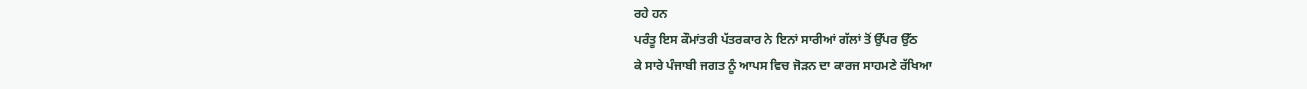ਰਹੇ ਹਨ
ਪਰੰਤੂ ਇਸ ਕੌਮਾਂਤਰੀ ਪੱਤਰਕਾਰ ਨੇ ਇਨਾਂ ਸਾਰੀਆਂ ਗੱਲਾਂ ਤੋਂ ਉੱਪਰ ਉੱਠ
ਕੇ ਸਾਰੇ ਪੰਜਾਬੀ ਜਗਤ ਨੂੰ ਆਪਸ ਵਿਚ ਜੋੜਨ ਦਾ ਕਾਰਜ ਸਾਹਮਣੇ ਰੱਖਿਆ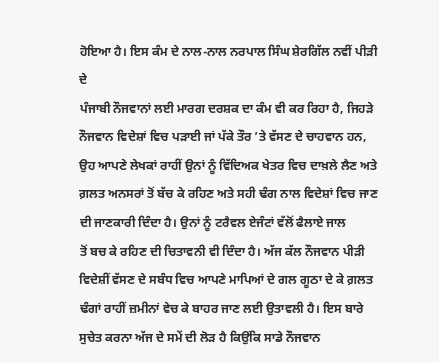ਹੋਇਆ ਹੈ। ਇਸ ਕੰਮ ਦੇ ਨਾਲ-ਨਾਲ ਨਰਪਾਲ ਸਿੰਘ ਸ਼ੇਰਗਿੱਲ ਨਵੀਂ ਪੀੜੀ ਦੇ
ਪੰਜਾਬੀ ਨੌਜਵਾਨਾਂ ਲਈ ਮਾਰਗ ਦਰਸ਼ਕ ਦਾ ਕੰਮ ਵੀ ਕਰ ਰਿਹਾ ਹੈ, ਜਿਹੜੇ
ਨੌਜਵਾਨ ਵਿਦੇਸ਼ਾਂ ਵਿਚ ਪੜਾਈ ਜਾਂ ਪੱਕੇ ਤੌਰ ’ਤੇ ਵੱਸਣ ਦੇ ਚਾਹਵਾਨ ਹਨ,
ਉਹ ਆਪਣੇ ਲੇਖਕਾਂ ਰਾਹੀਂ ਉਨਾਂ ਨੂੰ ਵਿੱਦਿਅਕ ਖੇਤਰ ਵਿਚ ਦਾਖ਼ਲੇ ਲੈਣ ਅਤੇ
ਗ਼ਲਤ ਅਨਸਰਾਂ ਤੋਂ ਬੱਚ ਕੇ ਰਹਿਣ ਅਤੇ ਸਹੀ ਢੰਗ ਨਾਲ ਵਿਦੇਸ਼ਾਂ ਵਿਚ ਜਾਣ
ਦੀ ਜਾਣਕਾਰੀ ਦਿੰਦਾ ਹੈ। ਉਨਾਂ ਨੂੰ ਟਰੈਵਲ ਏਜੰਟਾਂ ਵੱਲੋਂ ਫੈਲਾਏ ਜਾਲ
ਤੋਂ ਬਚ ਕੇ ਰਹਿਣ ਦੀ ਚਿਤਾਵਨੀ ਵੀ ਦਿੰਦਾ ਹੈ। ਅੱਜ ਕੱਲ ਨੌਜਵਾਨ ਪੀੜੀ
ਵਿਦੇਸ਼ੀਂ ਵੱਸਣ ਦੇ ਸਬੰਧ ਵਿਚ ਆਪਣੇ ਮਾਪਿਆਂ ਦੇ ਗਲ ਗੂਠਾ ਦੇ ਕੇ ਗ਼ਲਤ
ਢੰਗਾਂ ਰਾਹੀਂ ਜ਼ਮੀਨਾਂ ਵੇਚ ਕੇ ਬਾਹਰ ਜਾਣ ਲਈ ਉਤਾਵਲੀ ਹੈ। ਇਸ ਬਾਰੇ
ਸੁਚੇਤ ਕਰਨਾ ਅੱਜ ਦੇ ਸਮੇਂ ਦੀ ਲੋੜ ਹੈ ਕਿਉਂਕਿ ਸਾਡੇ ਨੌਜਵਾਨ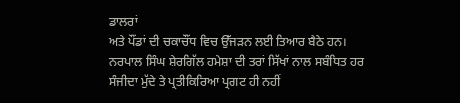ਡਾਲਰਾਂ
ਅਤੇ ਪੌਂਡਾਂ ਦੀ ਚਕਾਚੌਂਧ ਵਿਚ ਉੱਜੜਨ ਲਈ ਤਿਆਰ ਬੈਠੇ ਹਨ।
ਨਰਪਾਲ ਸਿੰਘ ਸ਼ੇਰਗਿੱਲ ਹਮੇਸ਼ਾ ਦੀ ਤਰਾਂ ਸਿੱਖਾਂ ਨਾਲ ਸਬੰਧਿਤ ਹਰ
ਸੰਜੀਦਾ ਮੁੱਦੇ ਤੇ ਪ੍ਰਤੀਕਿਰਿਆ ਪ੍ਰਗਟ ਹੀ ਨਹੀਂ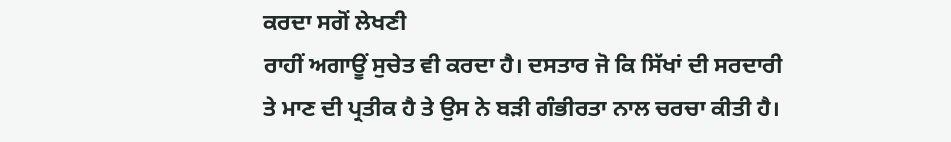ਕਰਦਾ ਸਗੋਂ ਲੇਖਣੀ
ਰਾਹੀਂ ਅਗਾਊਂ ਸੁਚੇਤ ਵੀ ਕਰਦਾ ਹੈ। ਦਸਤਾਰ ਜੋ ਕਿ ਸਿੱਖਾਂ ਦੀ ਸਰਦਾਰੀ
ਤੇ ਮਾਣ ਦੀ ਪ੍ਰਤੀਕ ਹੈ ਤੇ ਉਸ ਨੇ ਬੜੀ ਗੰਭੀਰਤਾ ਨਾਲ ਚਰਚਾ ਕੀਤੀ ਹੈ।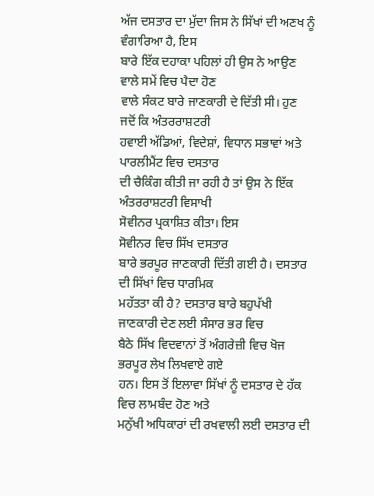ਅੱਜ ਦਸਤਾਰ ਦਾ ਮੁੱਦਾ ਜਿਸ ਨੇ ਸਿੱਖਾਂ ਦੀ ਅਣਖ ਨੂੰ ਵੰਗਾਰਿਆ ਹੈ, ਇਸ
ਬਾਰੇ ਇੱਕ ਦਹਾਕਾ ਪਹਿਲਾਂ ਹੀ ਉਸ ਨੇ ਆਉਣ ਵਾਲੇ ਸਮੇਂ ਵਿਚ ਪੈਦਾ ਹੋਣ
ਵਾਲੇ ਸੰਕਟ ਬਾਰੇ ਜਾਣਕਾਰੀ ਦੇ ਦਿੱਤੀ ਸੀ। ਹੁਣ ਜਦੋਂ ਕਿ ਅੰਤਰਰਾਸ਼ਟਰੀ
ਹਵਾਈ ਅੱਡਿਆਂ, ਵਿਦੇਸ਼ਾਂ, ਵਿਧਾਨ ਸਭਾਵਾਂ ਅਤੇ ਪਾਰਲੀਮੈਂਟ ਵਿਚ ਦਸਤਾਰ
ਦੀ ਚੈਕਿੰਗ ਕੀਤੀ ਜਾ ਰਹੀ ਹੈ ਤਾਂ ਉਸ ਨੇ ਇੱਕ ਅੰਤਰਰਾਸ਼ਟਰੀ ਵਿਸਾਖੀ
ਸੋਵੀਨਰ ਪ੍ਰਕਾਸ਼ਿਤ ਕੀਤਾ। ਇਸ
ਸੋਵੀਨਰ ਵਿਚ ਸਿੱਖ ਦਸਤਾਰ
ਬਾਰੇ ਭਰਪੂਰ ਜਾਣਕਾਰੀ ਦਿੱਤੀ ਗਈ ਹੈ। ਦਸਤਾਰ ਦੀ ਸਿੱਖਾਂ ਵਿਚ ਧਾਰਮਿਕ
ਮਹੱਤਤਾ ਕੀ ਹੈ? ਦਸਤਾਰ ਬਾਰੇ ਬਹੁਪੱਖੀ ਜਾਣਕਾਰੀ ਦੇਣ ਲਈ ਸੰਸਾਰ ਭਰ ਵਿਚ
ਬੈਠੇ ਸਿੱਖ ਵਿਦਵਾਨਾਂ ਤੋਂ ਅੰਗਰੇਜ਼ੀ ਵਿਚ ਖੋਜ ਭਰਪੂਰ ਲੇਖ ਲਿਖਵਾਏ ਗਏ
ਹਨ। ਇਸ ਤੋਂ ਇਲਾਵਾ ਸਿੱਖਾਂ ਨੂੰ ਦਸਤਾਰ ਦੇ ਹੱਕ ਵਿਚ ਲਾਮਬੰਦ ਹੋਣ ਅਤੇ
ਮਨੁੱਖੀ ਅਧਿਕਾਰਾਂ ਦੀ ਰਖਵਾਲੀ ਲਈ ਦਸਤਾਰ ਦੀ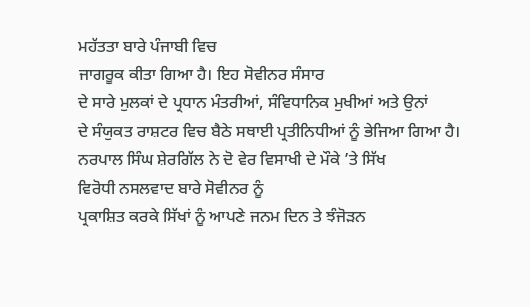ਮਹੱਤਤਾ ਬਾਰੇ ਪੰਜਾਬੀ ਵਿਚ
ਜਾਗਰੂਕ ਕੀਤਾ ਗਿਆ ਹੈ। ਇਹ ਸੋਵੀਨਰ ਸੰਸਾਰ
ਦੇ ਸਾਰੇ ਮੁਲਕਾਂ ਦੇ ਪ੍ਰਧਾਨ ਮੰਤਰੀਆਂ, ਸੰਵਿਧਾਨਿਕ ਮੁਖੀਆਂ ਅਤੇ ਉਨਾਂ
ਦੇ ਸੰਯੁਕਤ ਰਾਸ਼ਟਰ ਵਿਚ ਬੈਠੇ ਸਥਾਈ ਪ੍ਰਤੀਨਿਧੀਆਂ ਨੂੰ ਭੇਜਿਆ ਗਿਆ ਹੈ।
ਨਰਪਾਲ ਸਿੰਘ ਸ਼ੇਰਗਿੱਲ ਨੇ ਦੋ ਵੇਰ ਵਿਸਾਖੀ ਦੇ ਮੌਕੇ ’ਤੇ ਸਿੱਖ
ਵਿਰੋਧੀ ਨਸਲਵਾਦ ਬਾਰੇ ਸੋਵੀਨਰ ਨੂੰ
ਪ੍ਰਕਾਸ਼ਿਤ ਕਰਕੇ ਸਿੱਖਾਂ ਨੂੰ ਆਪਣੇ ਜਨਮ ਦਿਨ ਤੇ ਝੰਜੋੜਨ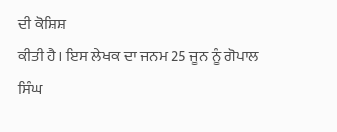ਦੀ ਕੋਸ਼ਿਸ਼
ਕੀਤੀ ਹੈ। ਇਸ ਲੇਖਕ ਦਾ ਜਨਮ 25 ਜੂਨ ਨੂੰ ਗੋਪਾਲ ਸਿੰਘ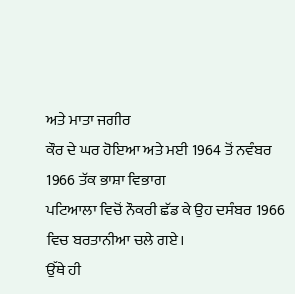ਅਤੇ ਮਾਤਾ ਜਗੀਰ
ਕੌਰ ਦੇ ਘਰ ਹੋਇਆ ਅਤੇ ਮਈ 1964 ਤੋਂ ਨਵੰਬਰ 1966 ਤੱਕ ਭਾਸ਼ਾ ਵਿਭਾਗ
ਪਟਿਆਲਾ ਵਿਚੋਂ ਨੌਕਰੀ ਛੱਡ ਕੇ ਉਹ ਦਸੰਬਰ 1966 ਵਿਚ ਬਰਤਾਨੀਆ ਚਲੇ ਗਏ।
ਉੱਥੇ ਹੀ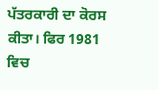ਪੱਤਰਕਾਰੀ ਦਾ ਕੋਰਸ ਕੀਤਾ। ਫਿਰ 1981 ਵਿਚ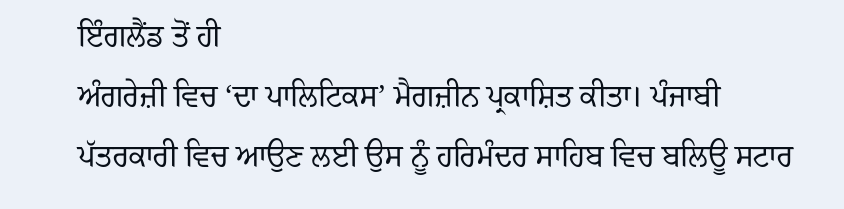ਇੰਗਲੈਂਡ ਤੋਂ ਹੀ
ਅੰਗਰੇਜ਼ੀ ਵਿਚ ‘ਦਾ ਪਾਲਿਟਿਕਸ’ ਮੈਗਜ਼ੀਨ ਪ੍ਰਕਾਸ਼ਿਤ ਕੀਤਾ। ਪੰਜਾਬੀ
ਪੱਤਰਕਾਰੀ ਵਿਚ ਆਉਣ ਲਈ ਉਸ ਨੂੰ ਹਰਿਮੰਦਰ ਸਾਹਿਬ ਵਿਚ ਬਲਿਊ ਸਟਾਰ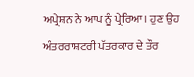ਅਪ੍ਰੇਸ਼ਨ ਨੇ ਆਪ ਨੂੰ ਪ੍ਰੇਰਿਆ। ਹੁਣ ਉਹ ਅੰਤਰਰਾਸ਼ਟਰੀ ਪੱਤਰਕਾਰ ਦੇ ਤੌਰ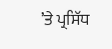’ਤੇ ਪ੍ਰਸਿੱਧ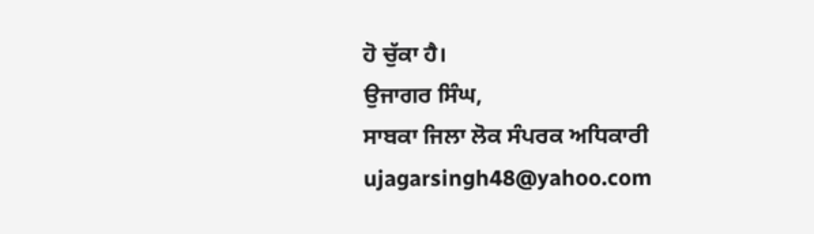ਹੋ ਚੁੱਕਾ ਹੈ।
ਉਜਾਗਰ ਸਿੰਘ,
ਸਾਬਕਾ ਜਿਲਾ ਲੋਕ ਸੰਪਰਕ ਅਧਿਕਾਰੀ
ujagarsingh48@yahoo.com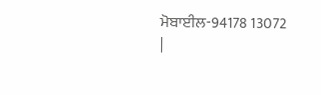ਮੋਬਾਈਲ-94178 13072
|